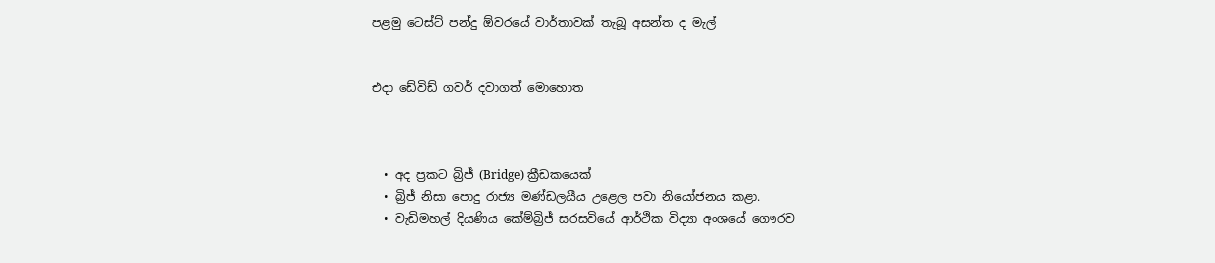පළමු ටෙස්ට් පන්දු ඕවරයේ වාර්තාවක් තැබූ අසන්ත ද මැල්


එදා ඩේවිඩ් ගවර් දවාගත් මොහොත



  • අද ප්‍රකට බ්‍රිජ් (Bridge) ක්‍රීඩකයෙක්
  • බ්‍රිජ් නිසා පොදු රාජ්‍ය මණ්ඩලයීය උළෙල පවා නියෝජනය කළා.
  • වැඩිමහල් දියණිය කේම්බ්‍රිජ් සරසවියේ ආර්ථික විද්‍යා අංශයේ ගෞරව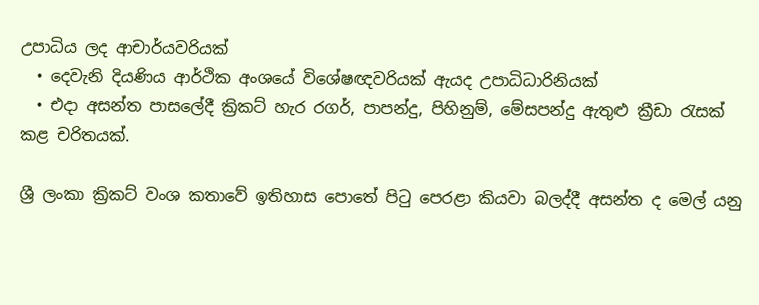උපාධිය ලද ආචාර්යවරියක්
  • දෙවැනි දියණිය ආර්ථික අංශයේ විශේෂඥවරියක් ඇයද උපාධිධාරිනියක්
  • එදා අසන්ත පාසලේදී ක්‍රිකට් හැර රගර්, පාපන්දු, පිහිනුම්, මේසපන්දු ඇතුළු ක්‍රීඩා රැසක් කළ චරිතයක්.

ශ්‍රී ලංකා ක්‍රිකට් වංශ කතාවේ ඉතිහාස පොතේ පිටු පෙරළා කියවා බලද්දී අසන්ත ද මෙල් යනු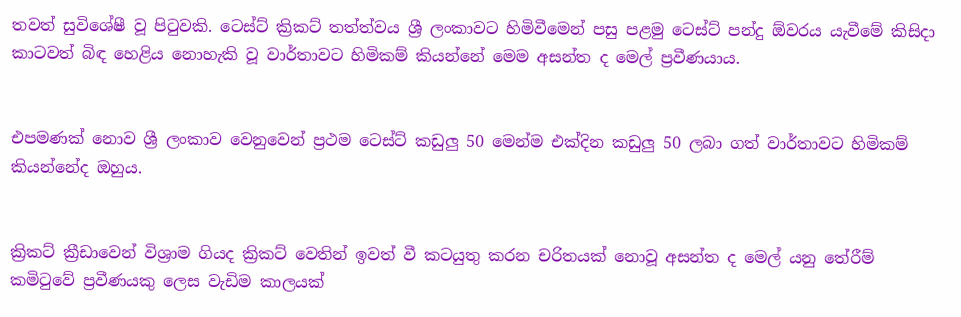තවත් සුවිශේෂී වූ පිටුවකි. ටෙස්ට් ක්‍රිකට් තත්ත්වය ශ්‍රී ලංකාවට හිමිවීමෙන් පසු පළමු ටෙස්ට් පන්දු ඕවරය යැවීමේ කිසිදා කාටවත් බිඳ හෙළිය නොහැකි වූ වාර්තාවට හිමිකම් කියන්නේ මෙම අසන්ත ද මෙල් ප්‍රවීණයාය.


එපමණක් නොව ශ්‍රී ලංකාව වෙනුවෙන් ප්‍රථම ටෙස්ට් කඩුලු 50 මෙන්ම එක්දින කඩුලු 50 ලබා ගත් වාර්තාවට හිමිකම් කියන්නේද ඔහුය.


ක්‍රිකට් ක්‍රීඩාවෙන් විශ්‍රාම ගියද ක්‍රිකට් වෙතින් ඉවත් වී කටයුතු කරන චරිතයක් නොවූ අසන්ත ද මෙල් යනු තේරීම් කමිටුවේ ප්‍රවීණයකු ලෙස වැඩිම කාලයක්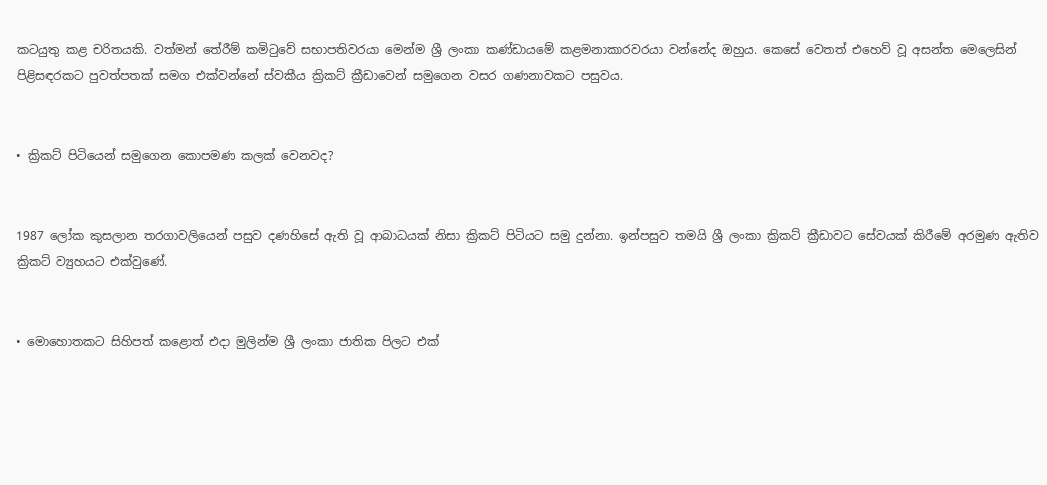කටයුතු කළ චරිතයකි. වත්මන් තේරීම් කමිටුවේ සභාපතිවරයා මෙන්ම ශ්‍රී ලංකා කණ්ඩායමේ කළමනාකාරවරයා වන්නේද ඔහුය. කෙසේ වෙතත් එහෙව් වූ අසන්ත මෙලෙසින් පිළිසඳරකට පුවත්පතක් සමග එක්වන්නේ ස්වකීය ක්‍රිකට් ක්‍රීඩාවෙන් සමුගෙන වසර ගණනාවකට පසුවය.


• ක්‍රිකට් පිටියෙන් සමුගෙන කොපමණ කලක් වෙනවද?


1987 ලෝක කුසලාන තරගාවලියෙන් පසුව දණහිසේ ඇති වූ ආබාධයක් නිසා ක්‍රිකට් පිටියට සමු දුන්නා. ඉන්පසුව තමයි ශ්‍රී ලංකා ක්‍රිකට් ක්‍රීඩාවට සේවයක් කිරීමේ අරමුණ ඇතිව ක්‍රිකට් ව්‍යුහයට එක්වුණේ.


• මොහොතකට සිහිපත් කළොත් එදා මුලින්ම ශ්‍රී ලංකා ජාතික පිලට එක්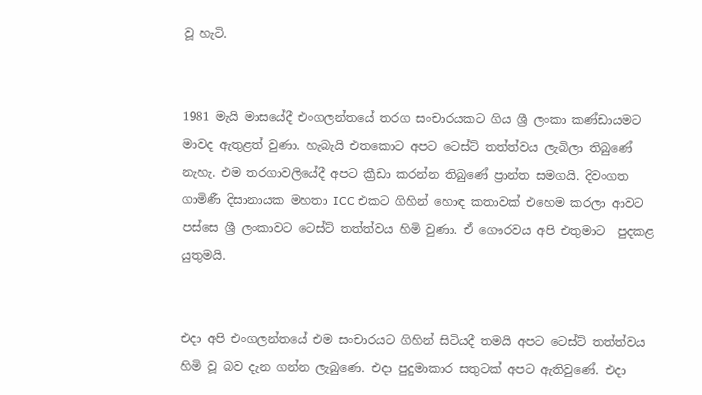වූ හැටි.


1981 මැයි මාසයේදී එංගලන්තයේ තරග සංචාරයකට ගිය ශ්‍රී ලංකා කණ්‍ඩායමට මාවද ඇතුළත් වුණා. හැබැයි එතකොට අපට ටෙස්ට් තත්ත්වය ලැබිලා තිබුණේ නැහැ. එම තරගාවලියේදී අපට ක්‍රීඩා කරන්න තිබුණේ ප්‍රාන්ත සමගයි. දිවංගත ගාමිණී දිසානායක මහතා ICC එකට ගිහින් හොඳ කතාවක් එහෙම කරලා ආවට පස්සෙ ශ්‍රී ලංකාවට ටෙස්ට් තත්ත්වය හිමි වුණා. ඒ ගෞරවය අපි එතුමාට  පුදකළ යුතුමයි.


එදා අපි එංගලන්තයේ එම සංචාරයට ගිහින් සිටියදී තමයි අපට ටෙස්ට් තත්ත්වය හිමි වූ බව දැන ගන්න ලැබුණෙ. එදා පුදුමාකාර සතුටක් අපට ඇතිවුණේ. එදා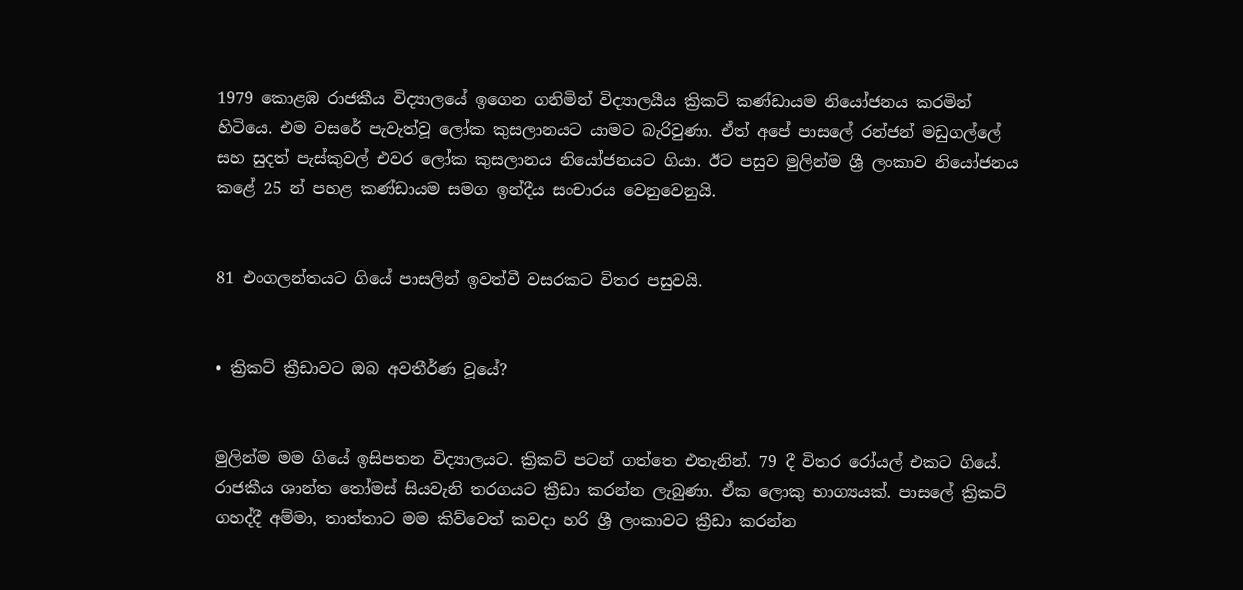1979 කොළඹ රාජකීය විද්‍යාලයේ ඉගෙන ගනිමින් විද්‍යාලයීය ක්‍රිකට් කණ්ඩායම නියෝජනය කරමින් හිටියෙ. එම වසරේ පැවැත්වූ ලෝක කුසලානයට යාමට බැරිවුණා. ඒත් අපේ පාසලේ රන්ජන් මඩුගල්ලේ සහ සුදත් පැස්කුවල් එවර ලෝක කුසලානය නියෝජනයට ගියා. ඊට පසුව මුලින්ම ශ්‍රී ලංකාව නියෝජනය කළේ 25 න් පහළ කණ්‍ඩායම සමග ඉන්දීය සංචාරය වෙනුවෙනුයි.


81 එංගලන්තයට ගියේ පාසලින් ඉවත්වී වසරකට විතර පසුවයි.


• ක්‍රිකට් ක්‍රීඩාවට ඔබ අවතීර්ණ වූයේ?


මුලින්ම මම ගියේ ඉසිපතන විද්‍යාලයට. ක්‍රිකට් පටන් ගත්තෙ එතැනින්. 79 දී විතර රෝයල් එකට ගියේ. රාජකීය ශාන්ත තෝමස් සියවැනි තරගයට ක්‍රීඩා කරන්න ලැබුණා. ඒක ලොකු භාග්‍යයක්. පාසලේ ක්‍රිකට් ගහද්දී අම්මා, තාත්තාට මම කිව්වෙත් කවදා හරි ශ්‍රී ලංකාවට ක්‍රීඩා කරන්න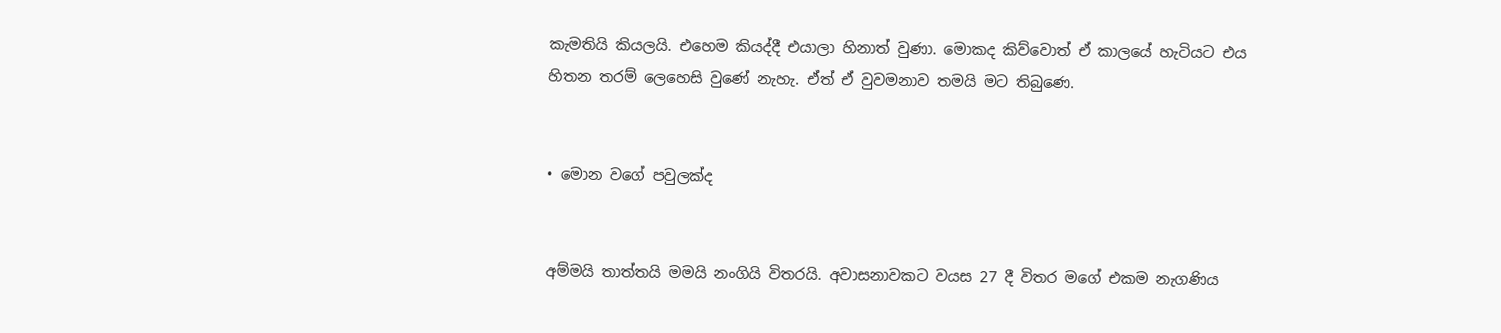කැමතියි කියලයි. එහෙම කියද්දී එයාලා හිනාත් වුණා. මොකද කිව්වොත් ඒ කාලයේ හැටියට එය හිතන තරම් ලෙහෙසි වුණේ නැහැ. ඒත් ඒ වුවමනාව තමයි මට තිබුණෙ.


• මොන වගේ පවුලක්ද


අම්මයි තාත්තයි මමයි නංගියි විතරයි. අවාසනාවකට වයස 27 දී විතර මගේ එකම නැගණිය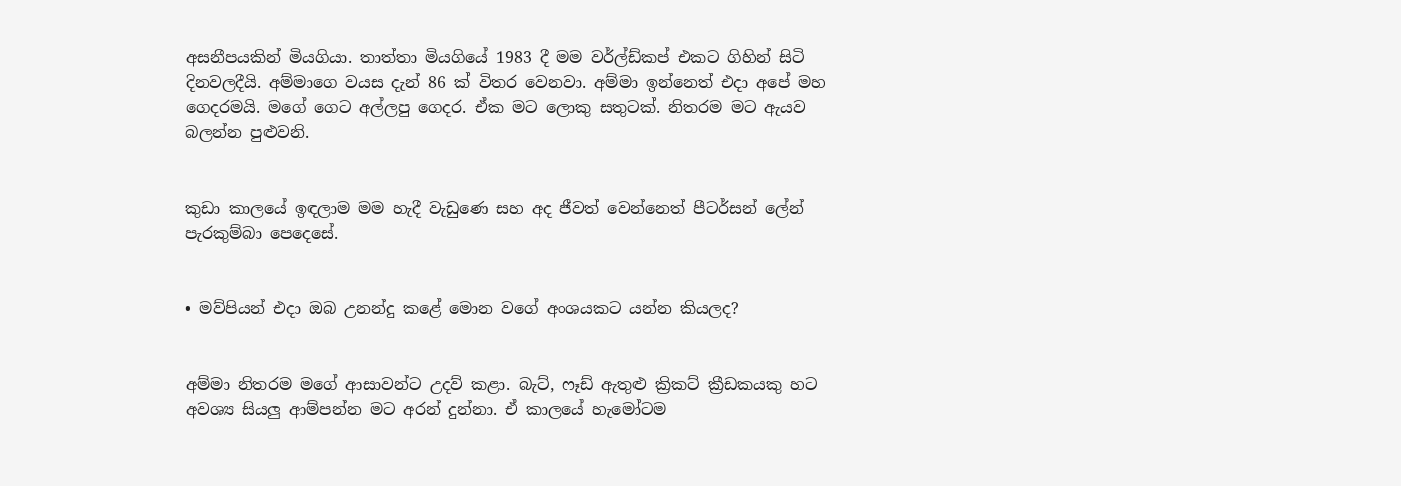අසනීපයකින් මියගියා. තාත්තා මියගියේ 1983 දී මම වර්ල්ඩ්කප් එකට ගිහින් සිටි දිනවලදීයි. අම්මාගෙ වයස දැන් 86 ක් විතර වෙනවා. අම්මා ඉන්නෙත් එදා අපේ මහ ගෙදරමයි. මගේ ගෙට අල්ලපු ගෙදර. ඒක මට ලොකු සතුටක්. නිතරම මට ඇයව බලන්න පුළුවනි.


කුඩා කාලයේ ඉඳලාම මම හැදී වැඩුණෙ සහ අද ජීවත් වෙන්නෙත් පීටර්සන් ලේන් පැරකුම්බා පෙදෙසේ.


• මව්පියන් එදා ඔබ උනන්දු කළේ මොන වගේ අංශයකට යන්න කියලද?


අම්මා නිතරම මගේ ආසාවන්ට උදව් කළා. බැට්, ෆෑඩ් ඇතුළු ක්‍රිකට් ක්‍රීඩකයකු හට අවශ්‍ය සියලු ආම්පන්න මට අරන් දුන්නා. ඒ කාලයේ හැමෝටම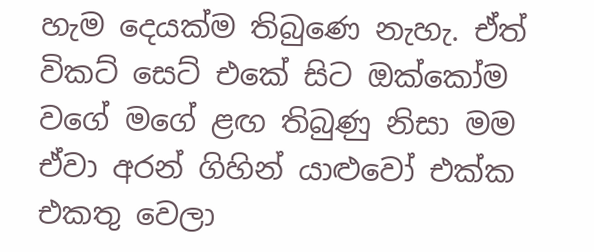හැම දෙයක්ම තිබුණෙ නැහැ. ඒත් විකට් සෙට් එකේ සිට ඔක්කෝම වගේ මගේ ළඟ තිබුණු නිසා මම ඒවා අරන් ගිහින් යාළුවෝ එක්ක එකතු වෙලා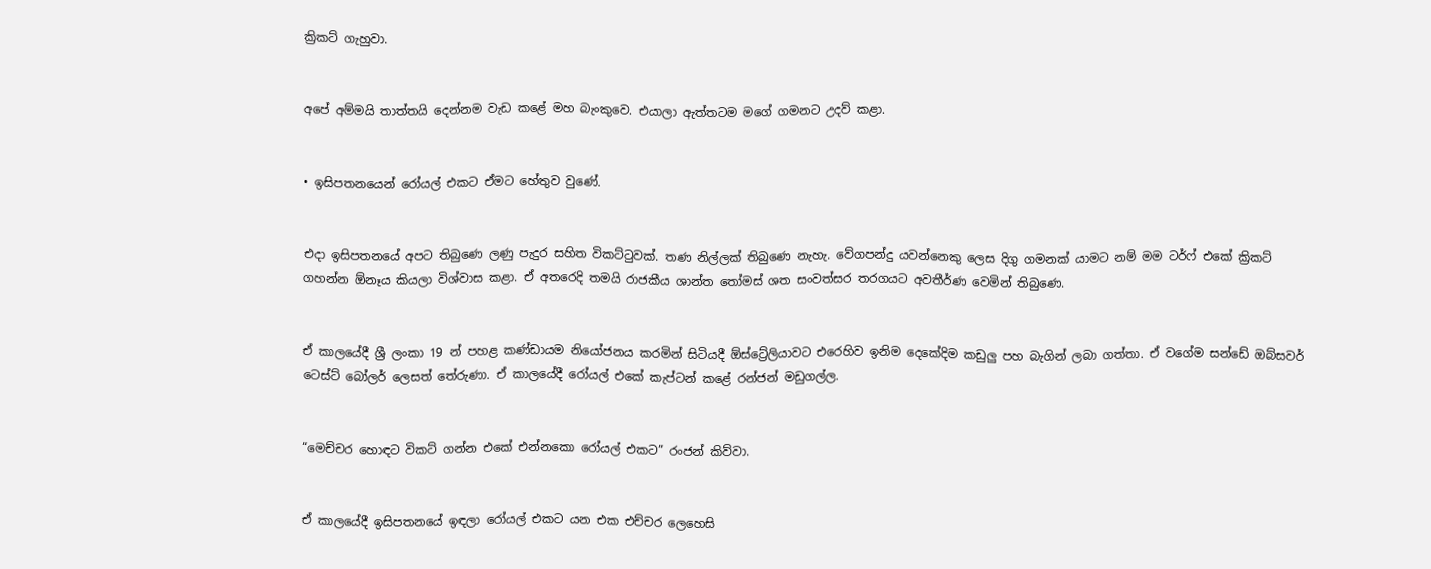ක්‍රිකට් ගැහුවා.


අපේ අම්මයි තාත්තයි දෙන්නම වැඩ කළේ මහ බැංකුවෙ. එයාලා ඇත්තටම මගේ ගමනට උදව් කළා.


• ඉසිපතනයෙන් රෝයල් එකට ඒමට හේතුව වුණේ.


එදා ඉසිපතනයේ අපට තිබුණෙ ලණු පැදුර සහිත විකට්ටුවක්. තණ නිල්ලක් තිබුණෙ නැහැ. වේගපන්දු යවන්නෙකු ලෙස දිගු ගමනක් යාමට නම් මම ටර්ෆ් එකේ ක්‍රිකට් ගහන්න ඕනෑය කියලා විශ්‍වාස කළා. ඒ අතරෙදි තමයි රාජකීය ශාන්ත තෝමස් ශත සංවත්සර තරගයට අවතීර්ණ වෙමින් තිබුණෙ.


ඒ කාලයේදී ශ්‍රී ලංකා 19 න් පහළ කණ්ඩායම නියෝජනය කරමින් සිටියදී ඕස්ට්‍රේලියාවට එරෙහිව ඉනිම දෙකේදිම කඩුලු පහ බැගින් ලබා ගත්තා. ඒ වගේම සන්ඩේ ඔබ්සවර් ටෙස්ට් බෝලර් ලෙසත් තේරුණා. ඒ කාලයේදී රෝයල් එකේ කැප්ටන් කළේ රන්ජන් මඩුගල්ල.


“මෙච්චර හොඳට විකට් ගන්න එකේ එන්නකො රෝයල් එකට” රංජන් කිව්වා.


ඒ කාලයේදී ඉසිපතනයේ ඉඳලා රෝයල් එකට යන එක එච්චර ලෙහෙසි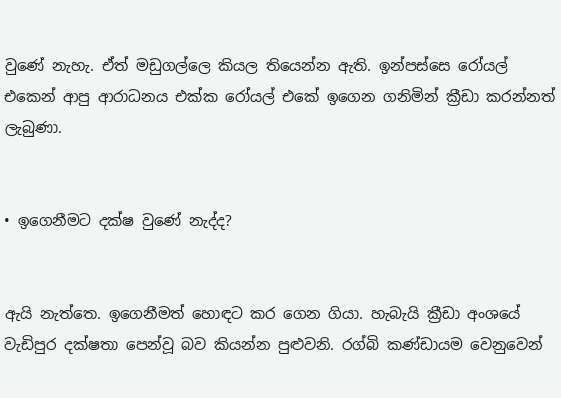වුණේ නැහැ. ඒත් මඩුගල්ලෙ කියල තියෙන්න ඇති. ඉන්පස්සෙ රෝයල් එකෙන් ආපු ආරාධනය එක්ක රෝයල් එකේ ඉගෙන ගනිමින් ක්‍රීඩා කරන්නත් ලැබුණා.


• ඉගෙනීමට දක්ෂ වුණේ නැද්ද?


ඇයි නැත්තෙ. ඉගෙනීමත් හොඳට කර ගෙන ගියා. හැබැයි ක්‍රීඩා අංශයේ වැඩිපුර දක්ෂතා පෙන්වූ බව කියන්න පුළුවනි. රග්බි කණ්ඩායම වෙනුවෙන්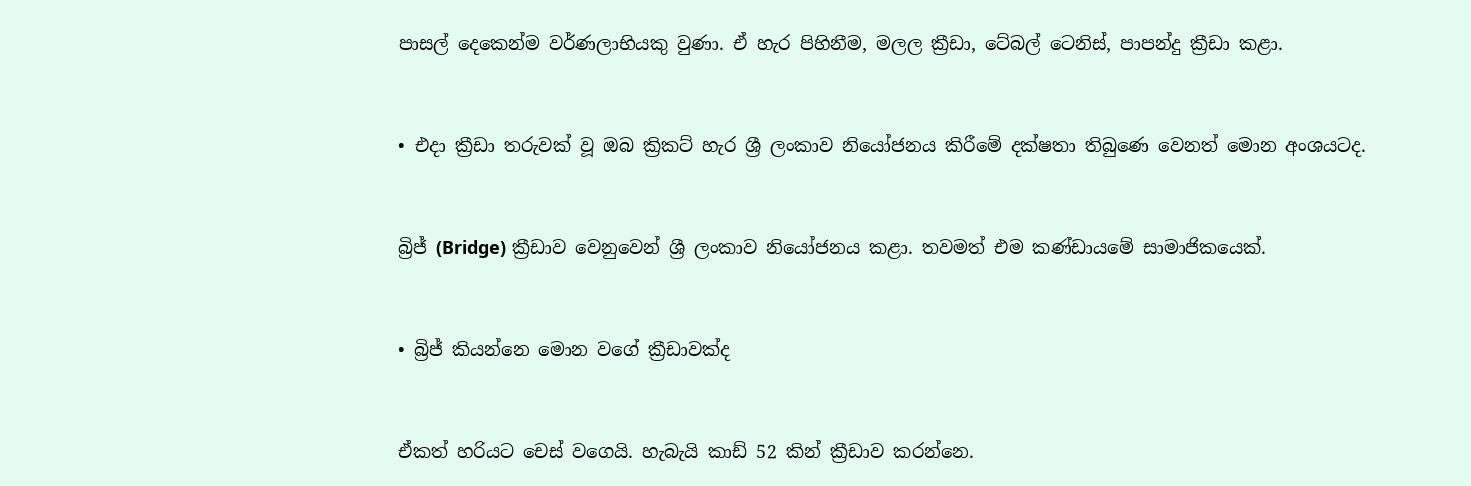පාසල් දෙකෙන්ම වර්ණලාභියකු වුණා. ඒ හැර පිහිනීම, මලල ක්‍රීඩා, ටේබල් ටෙනිස්, පාපන්දු ක්‍රීඩා කළා.


• එදා ක්‍රීඩා තරුවක් වූ ඔබ ක්‍රිකට් හැර ශ්‍රී ලංකාව නියෝජනය කිරීමේ දක්ෂතා තිබුණෙ වෙනත් මොන අංශයටද.


බ්‍රිජ් (Bridge) ක්‍රීඩාව වෙනුවෙන් ශ්‍රී ලංකාව නියෝජනය කළා. තවමත් එම කණ්ඩායමේ සාමාජිකයෙක්.


• බ්‍රිජ් කියන්නෙ මොන වගේ ක්‍රීඩාවක්ද


ඒකත් හරියට චෙස් වගෙයි. හැබැයි කාඩ් 52 කින් ක්‍රීඩාව කරන්නෙ.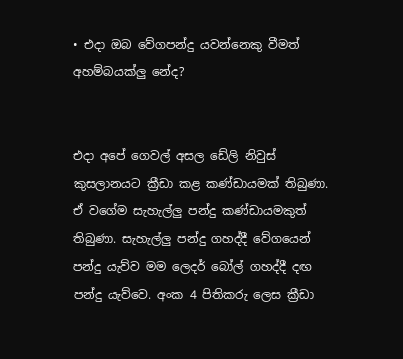• එදා ඔබ වේගපන්දු යවන්නෙකු වීමත් අහම්බයක්ලු නේද?


එදා අපේ ගෙවල් අසල ඩේලි නිවුස් කුසලානයට ක්‍රීඩා කළ කණ්ඩායමක් තිබුණා. ඒ වගේම සැහැල්ලු පන්දු කණ්ඩායමකුත් තිබුණා. සැහැල්ලු පන්දු ගහද්දී වේගයෙන් පන්දු යැව්ව මම ලෙදර් බෝල් ගහද්දී දඟ පන්දු යැව්වෙ. අංක 4 පිතිකරු ලෙස ක්‍රීඩා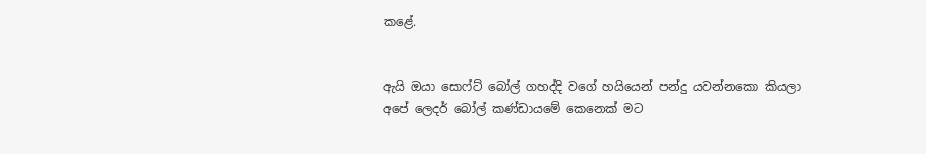කළේ.


ඇයි ඔයා සොෆ්ට් බෝල් ගහද්දි වගේ හයියෙන් පන්දු යවන්නකො කියලා අපේ ලෙදර් බෝල් කණ්‍ඩායමේ කෙනෙක් මට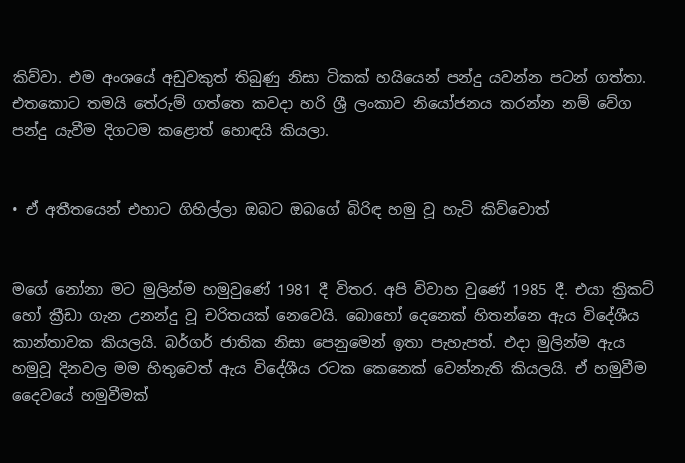කිව්වා. එම අංශයේ අඩුවකුත් තිබුණු නිසා ටිකක් හයියෙන් පන්දු යවන්න පටන් ගත්තා. එතකොට තමයි තේරුම් ගත්තෙ කවදා හරි ශ්‍රී ලංකාව නියෝජනය කරන්න නම් වේග පන්දු යැවීම දිගටම කළොත් හොඳයි කියලා.


• ඒ අතීතයෙන් එහාට ගිහිල්ලා ඔබට ඔබගේ බිරිඳ හමු වූ හැටි කිව්වොත්


මගේ නෝනා මට මුලින්ම හමුවුණේ 1981 දී විතර. අපි විවාහ වුණේ 1985 දී. එයා ක්‍රිකට් හෝ ක්‍රීඩා ගැන උනන්දු වූ චරිතයක් නෙවෙයි. බොහෝ දෙනෙක් හිතන්නෙ ඇය විදේශීය කාන්තාවක කියලයි. බර්ගර් ජාතික නිසා පෙනුමෙන් ඉතා පැහැපත්. එදා මුලින්ම ඇය හමුවූ දිනවල මම හිතුවෙත් ඇය විදේශීය රටක කෙනෙක් වෙන්නැති කියලයි. ඒ හමුවීම දෛවයේ හමුවීමක්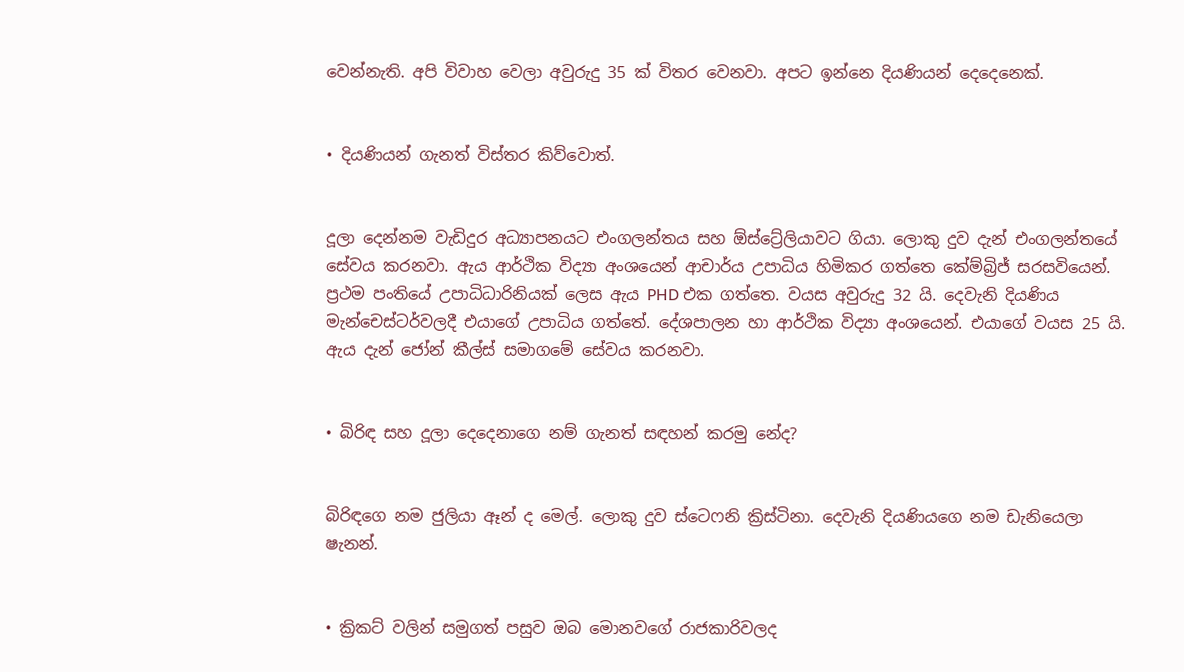වෙන්නැති. අපි විවාහ වෙලා අවුරුදු 35 ක් විතර වෙනවා. අපට ඉන්නෙ දියණියන් දෙදෙනෙක්.


• දියණියන් ගැනත් විස්තර කිව්වොත්.


දූලා දෙන්නම වැඩිදුර අධ්‍යාපනයට එංගලන්තය සහ ඕස්ට්‍රේලියාවට ගියා. ලොකු දුව දැන් එංගලන්තයේ සේවය කරනවා. ඇය ආර්ථික විද්‍යා අංශයෙන් ආචාර්ය උපාධිය හිමිකර ගත්තෙ කේම්බ්‍රිජ් සරසවියෙන්. ප්‍රථම පංතියේ උපාධිධාරිනියක් ලෙස ඇය PHD එක ගත්තෙ. වයස අවුරුදු 32 යි. දෙවැනි දියණිය මැන්චෙස්ටර්වලදී එයාගේ උපාධිය ගත්තේ. දේශපාලන හා ආර්ථික විද්‍යා අංශයෙන්. එයාගේ වයස 25 යි. ඇය දැන් ජෝන් කීල්ස් සමාගමේ සේවය කරනවා.


• බිරිඳ සහ දූලා දෙදෙනාගෙ නම් ගැනත් සඳහන් කරමු නේද?


බිරිඳගෙ නම ජුලියා ඈන් ද මෙල්. ලොකු දුව ස්ටෙෆනි ක්‍රිස්ටිනා. දෙවැනි දියණියගෙ නම ඩැනියෙලා ෂැනන්.


• ක්‍රිකට් වලින් සමුගත් පසුව ඔබ මොනවගේ රාජකාරිවලද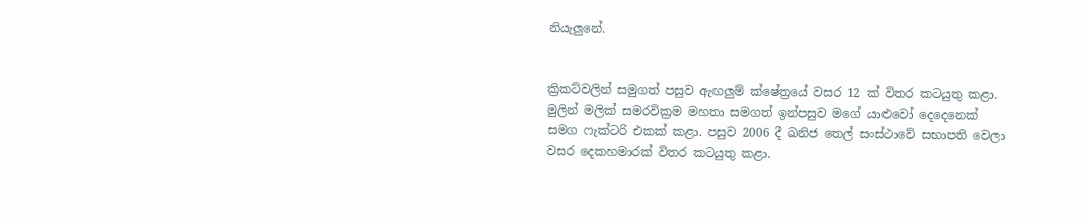නියැලුනේ.


ක්‍රිකට්වලින් සමුගත් පසුව ඇඟලුම් ක්ෂේත්‍රයේ වසර 12 ක් විතර කටයුතු කළා. මුලින් මලික් සමරවික්‍රම මහතා සමගත් ඉන්පසුව මගේ යාළුවෝ දෙදෙනෙක් සමග ෆැක්ටරි එකක් කළා. පසුව 2006 දී ඛනිජ තෙල් සංස්ථාවේ සභාපති වෙලා වසර දෙකහමාරක් විතර කටයුතු කළා.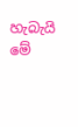හැබැයි මේ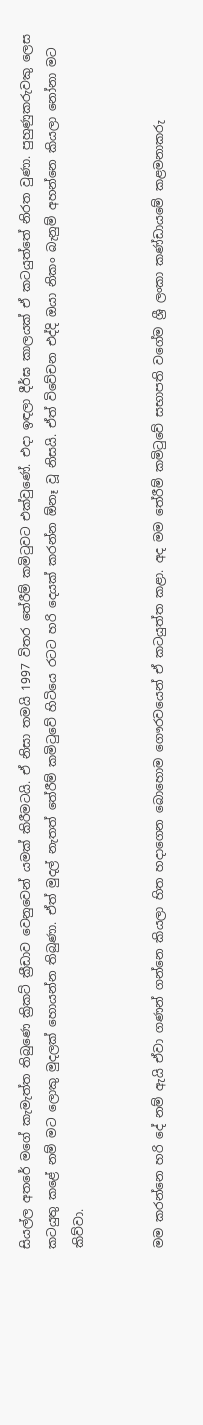සියල්ල අතරේ මගේ කැමැත්ත තිබුණෙ ක්‍රිකට් ක්‍රීඩාව වෙනුවෙන් යමක් කිරීමටයි. ඒ නිසා තමයි 1997 විතර තේරීම් කමිටුවට එක්වුණේ. එදා ඉඳලා දීර්ඝ කාලයක් ඒ කටයුත්තේ නිරත වුණා. පුහුණුකරුවකු ලෙස කටයුතු කළේ නම් මට ලොකු මුදලක් හොයන්න තිබුණා. ඒත් මුදල් නැතත් තේරීම් කමිටුවේ හිටියෙ රටට හරි දෙයක් කරන්න ඕනෑ වූ නිසයි. ඒත් විවේචන එද්දි ඔයා නිකං බැනුම් අහන්නෙ කියලා නෝනා මට කිව්වා.


මම කරන්නෙ හරි දේ නම් ඇයි ඒවා ගණන් ගන්නෙ කියලා හිත හදාගෙන බොහොම ගෞරවයෙන් ඒ කටයුත්ත කළා. අද මම තේරීම් කමිටුවේ සභාපති වගේම ශ්‍රී ලංකා කණ්‍ඩායමේ කළමනාකරු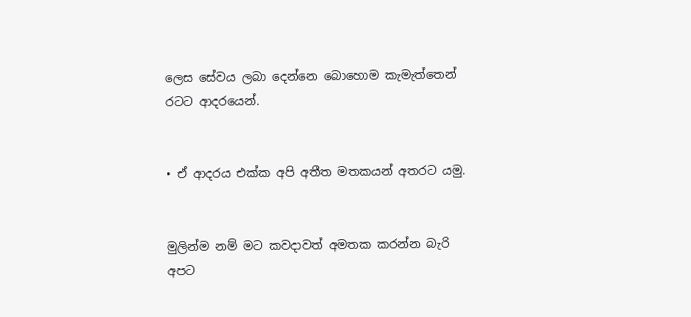ලෙස සේවය ලබා දෙන්නෙ බොහොම කැමැත්තෙන් රටට ආදරයෙන්.


• ඒ ආදරය එක්ක අපි අතීත මතකයන් අතරට යමු.


මුලින්ම නම් මට කවදාවත් අමතක කරන්න බැරි අපට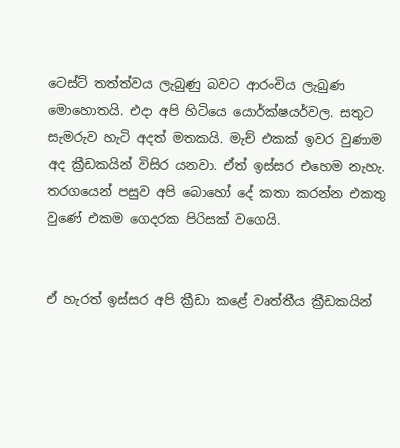ටෙස්ට් තත්ත්වය ලැබුණු බවට ආරංචිය ලැබුණ මොහොතයි. එදා අපි හිටියෙ යොර්ක්ෂයර්වල. සතුට සැමරුව හැටි අදත් මතකයි. මැච් එකක් ඉවර වුණාම අද ක්‍රීඩකයින් විසිර යනවා. ඒත් ඉස්සර එහෙම නැහැ. තරගයෙන් පසුව අපි බොහෝ දේ කතා කරන්න එකතු වුණේ එකම ගෙදරක පිරිසක් වගෙයි.


ඒ හැරත් ඉස්සර අපි ක්‍රීඩා කළේ වෘත්තීය ක්‍රීඩකයින්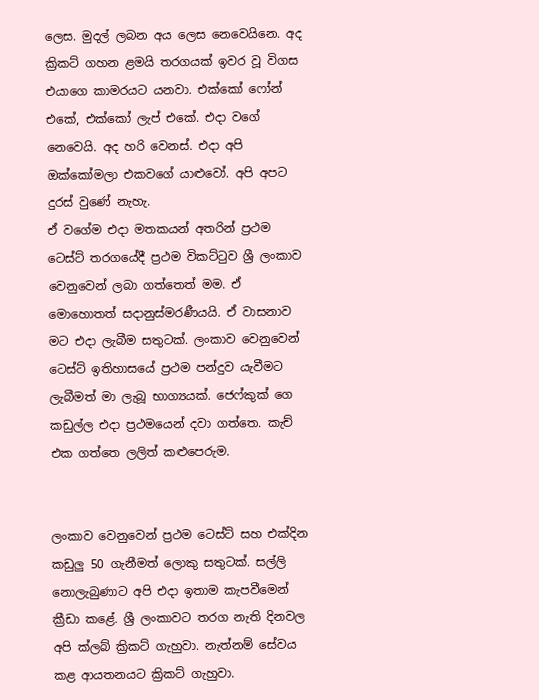ලෙස. මුදල් ලබන අය ලෙස නෙවෙයිනෙ. අද ක්‍රිකට් ගහන ළමයි තරගයක් ඉවර වූ විගස එයාගෙ කාමරයට යනවා. එක්කෝ ෆෝන් එකේ, එක්කෝ ලැප් එකේ. එදා වගේ නෙවෙයි. අද හරි වෙනස්. එදා අපි ඔක්කෝමලා එකවගේ යාළුවෝ. අපි අපට දුරස් වුණේ නැහැ.
ඒ වගේම එදා මතකයන් අතරින් ප්‍රථම ටෙස්ට් තරගයේදී ප්‍රථම විකට්ටුව ශ්‍රී ලංකාව වෙනුවෙන් ලබා ගත්තෙත් මම. ඒ මොහොතත් සදානුස්මරණීයයි. ඒ වාසනාව මට එදා ලැබීම සතුටක්. ලංකාව වෙනුවෙන් ටෙස්ට් ඉතිහාසයේ ප්‍රථම පන්දුව යැවීමට ලැබීමත් මා ලැබූ භාග්‍යයක්. ජෙෆ්කුක් ගෙ කඩුල්ල එදා ප්‍රථමයෙන් දවා ගත්තෙ. කැච් එක ගත්තෙ ලලිත් කළුපෙරුම.


ලංකාව වෙනුවෙන් ප්‍රථම ටෙස්ට් සහ එක්දින කඩුලු 50 ගැනීමත් ලොකු සතුටක්. සල්ලි නොලැබුණාට අපි එදා ඉතාම කැපවීමෙන් ක්‍රීඩා කළේ. ශ්‍රී ලංකාවට තරග නැති දිනවල අපි ක්ලබ් ක්‍රිකට් ගැහුවා. නැත්නම් සේවය කළ ආයතනයට ක්‍රිකට් ගැහුවා.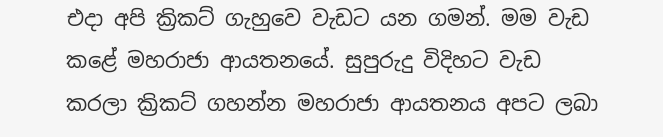එදා අපි ක්‍රිකට් ගැහුවෙ වැඩට යන ගමන්. මම වැඩ කළේ මහරාජා ආයතනයේ. සුපුරුදු විදිහට වැඩ කරලා ක්‍රිකට් ගහන්න මහරාජා ආයතනය අපට ලබා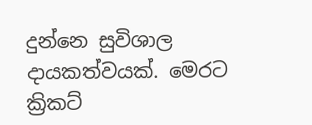දුන්නෙ සුවිශාල දායකත්වයක්. මෙරට ක්‍රිකට්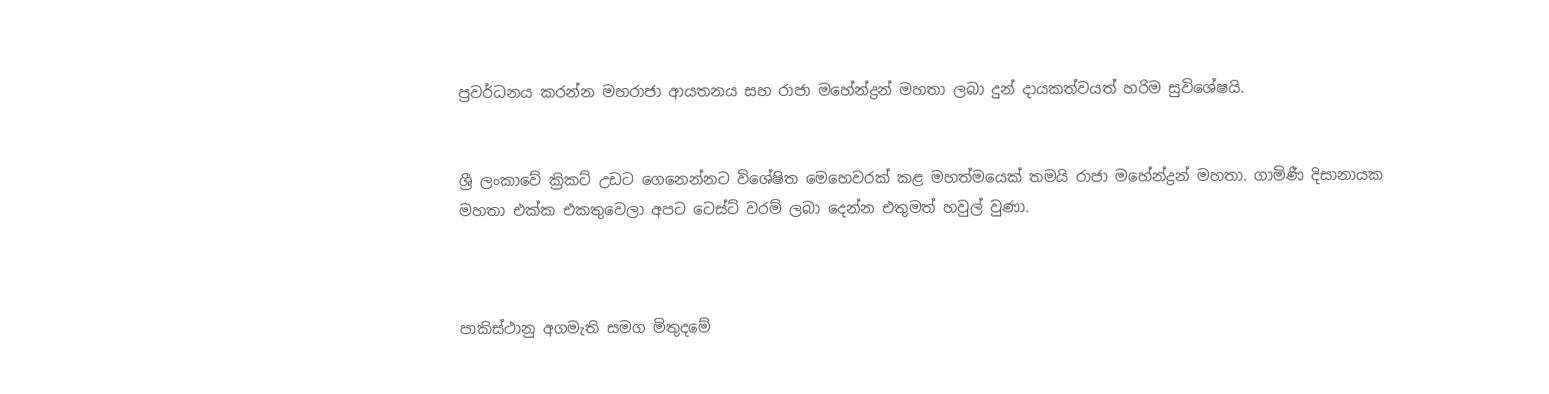ප්‍රවර්ධනය කරන්න මහරාජා ආයතනය සහ රාජා මහේන්ද්‍රන් මහතා ලබා දුන් දායකත්වයත් හරිම සුවිශේෂයි.


ශ්‍රී ලංකාවේ ක්‍රිකට් උඩට ගෙනෙන්නට විශේෂිත මෙහෙවරක් කළ මහත්මයෙක් තමයි රාජා මහේන්ද්‍රන් මහතා. ගාමිණී දිසානායක මහතා එක්ක එකතුවෙලා අපට ටෙස්ට් වරම් ලබා දෙන්න එතුමත් හවුල් වුණා.



පාකිස්ථානු අගමැති සමග මිතුදමේ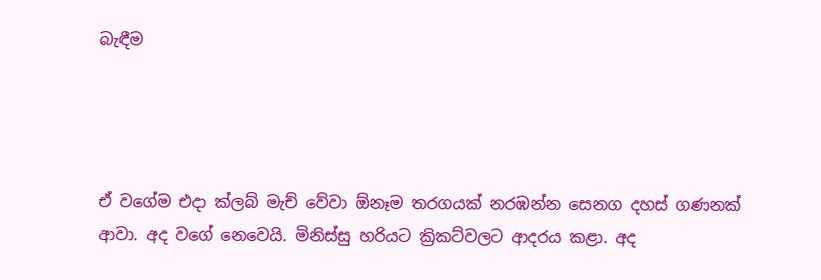බැඳීම




ඒ වගේම එදා ක්ලබ් මැච් වේවා ඕනෑම තරගයක් නරඹන්න සෙනග දහස් ගණනක් ආවා. අද වගේ නෙවෙයි. මිනිස්සු හරියට ක්‍රිකට්වලට ආදරය කළා. අද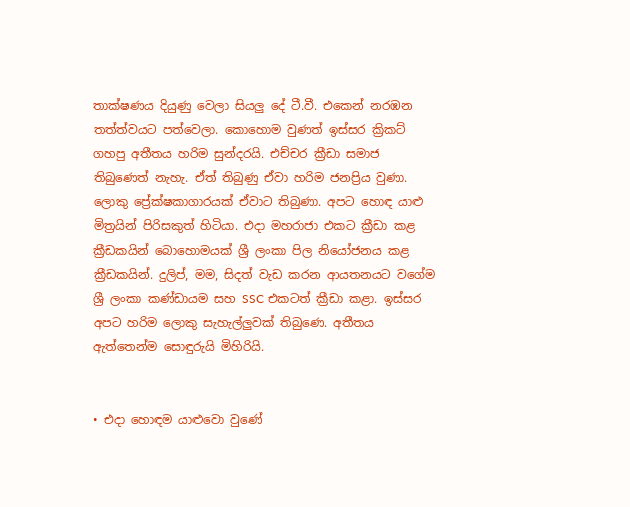තාක්ෂණය දියුණු වෙලා සියලු දේ ටී.වී. එකෙන් නරඹන තත්ත්වයට පත්වෙලා. කොහොම වුණත් ඉස්සර ක්‍රිකට් ගහපු අතීතය හරිම සුන්දරයි. එච්චර ක්‍රීඩා සමාජ තිබුණෙත් නැහැ. ඒත් තිබුණු ඒවා හරිම ජනප්‍රිය වුණා. ලොකු ප්‍රේක්ෂකාගාරයක් ඒවාට තිබුණා. අපට හොඳ යාළු මිත්‍රයින් පිරිසකුත් හිටියා. එදා මහරාජා එකට ක්‍රීඩා කළ ක්‍රීඩකයින් බොහොමයක් ශ්‍රී ලංකා පිල නියෝජනය කළ ක්‍රීඩකයින්. දුලිප්, මම, සිදත් වැඩ කරන ආයතනයට වගේම ශ්‍රී ලංකා කණ්ඩායම සහ SSC එකටත් ක්‍රීඩා කළා. ඉස්සර අපට හරිම ලොකු සැහැල්ලුවක් තිබුණෙ. අතීතය ඇත්තෙන්ම සොඳුරුයි මිහිරියි.


• එදා හොඳම යාළුවො වුණේ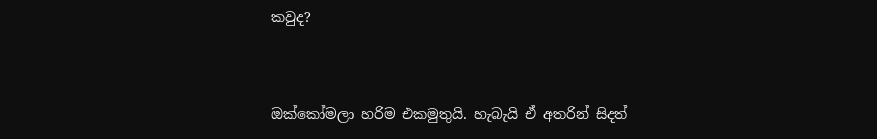කවුද?


ඔක්කෝමලා හරිම එකමුතුයි. හැබැයි ඒ අතරින් සිදත්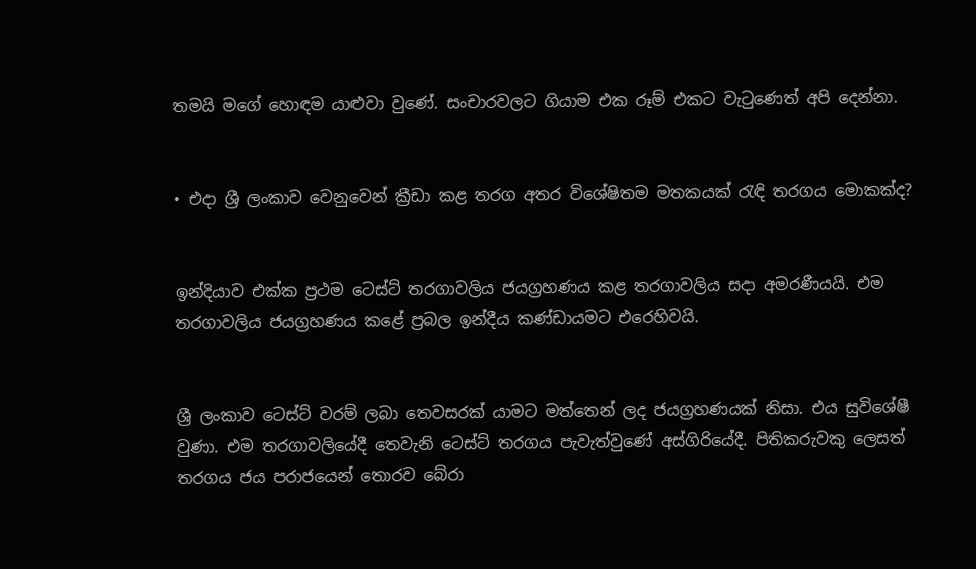තමයි මගේ හොඳම යාළුවා වුණේ. සංචාරවලට ගියාම එක රූම් එකට වැටුණෙත් අපි දෙන්නා.


• එදා ශ්‍රී ලංකාව වෙනුවෙන් ක්‍රීඩා කළ තරග අතර විශේෂිතම මතකයක් රැඳි තරගය මොකක්ද?


ඉන්දියාව එක්ක ප්‍රථම ටෙස්ට් තරගාවලිය ජයග්‍රහණය කළ තරගාවලිය සදා අමරණීයයි. එම තරගාවලිය ජයග්‍රහණය කළේ ප්‍රබල ඉන්දීය කණ්ඩායමට එරෙහිවයි.


ශ්‍රී ලංකාව ටෙස්ට් වරම් ලබා තෙවසරක් යාමට මත්තෙන් ලද ජයග්‍රහණයක් නිසා. එය සුවිශේෂී වුණා. එම තරගාවලියේදී තෙවැනි ටෙස්ට් තරගය පැවැත්වුණේ අස්ගිරියේදී. පිතිකරුවකු ලෙසත් තරගය ජය පරාජයෙන් තොරව බේරා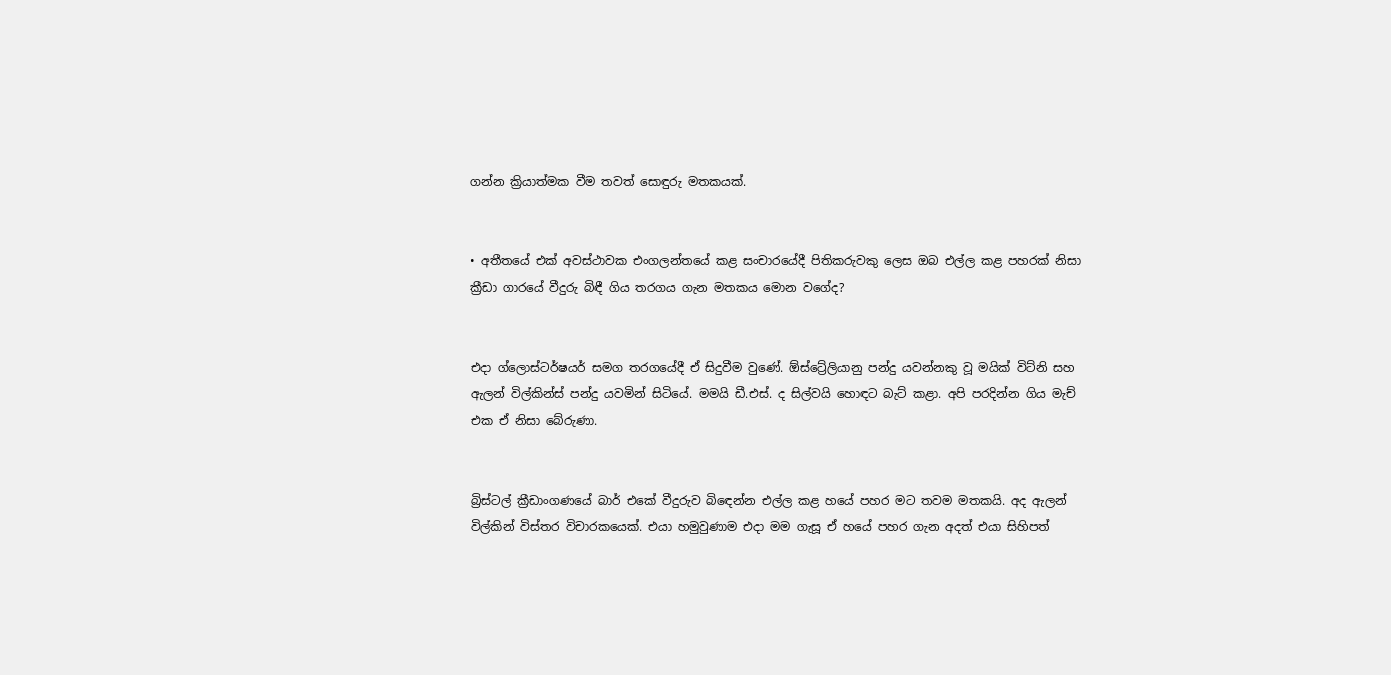ගන්න ක්‍රියාත්මක වීම තවත් සොඳුරු මතකයක්.


• අතීතයේ එක් අවස්ථාවක එංගලන්තයේ කළ සංචාරයේදී පිතිකරුවකු ලෙස ඔබ එල්ල කළ පහරක් නිසා ක්‍රීඩා ගාරයේ වීදුරු බිඳී ගිය තරගය ගැන මතකය මොන වගේද?


එදා ග්ලොස්ටර්ෂයර් සමග තරගයේදී ඒ සිදුවීම වුණේ. ඕස්ට්‍රේලියානු පන්දු යවන්නකු වූ මයික් විට්නි සහ ඇලන් විල්කින්ස් පන්දු යවමින් සිටියේ. මමයි ඩී.එස්. ද සිල්වයි හොඳට බැට් කළා. අපි පරදින්න ගිය මැච් එක ඒ නිසා බේරුණා.


බ්‍රිස්ටල් ක්‍රීඩාංගණයේ බාර් එකේ වීදුරුව බිඳෙන්න එල්ල කළ හයේ පහර මට තවම මතකයි. අද ඇලන් විල්කින් විස්තර විචාරකයෙක්. එයා හමුවුණාම එදා මම ගැසූ ඒ හයේ පහර ගැන අදත් එයා සිහිපත්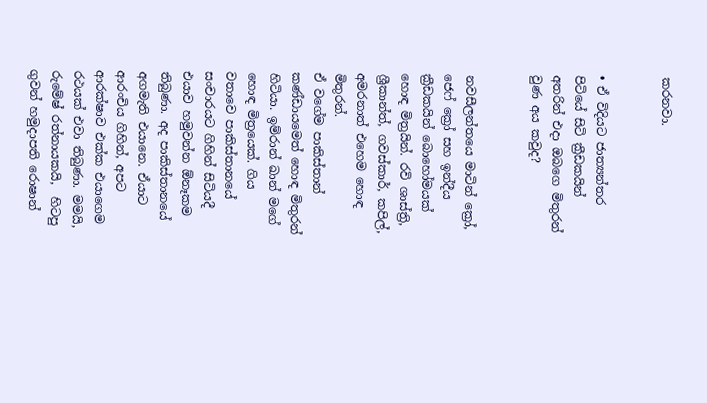කරනවා.


• ඒ විදියට ජාත්‍යන්තර පිටියේ සිටි ක්‍රීඩකයින් අතරින් එදා ඔබගෙ මිතුරන් වුණ අය කවුද?


නවසීලන්තයෙ මාටින් ක්‍රෝ, ජෙෆ් ක්‍රෝ සහ ඉන්දීය ක්‍රීඩකයින් බොහෝමයක් හොඳ මිත්‍රයින්. රවි ශාස්ත්‍රි, ශ්‍රීකාන්ත්, ගවස්කාර්, කපිල්, අමරනාත් එහෙම හොඳ මිතුරන්.
ඒ වගේම පාකිස්තාන් කණ්ඩායමෙත් හොඳ මිතුරන් හිටියා. ඉම්රාන් ඛාන් මගේ හොඳ මිත්‍රයෙක්. ගිය වතාවෙ පාකිස්තානයේ සංචාරයට ගිහින් සිටියදී එයාව හමුවන්න ඕනෑකම තිබුණා. අද පාකිස්තානයේ අගමැති එයානෙ. ඒයාට ආරංචිය ගිහින්, අපට ආරක්ෂාව එක්ක එයාගෙම රථයක් එවා තිබුණා. මමයි, රුමේෂ් රත්නායකයි,  හිටපු ගුවන් හමුදාපති රොෂාන්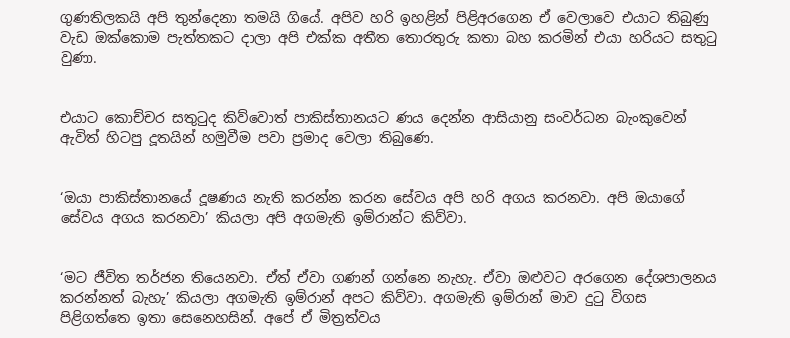ගුණතිලකයි අපි තුන්දෙනා තමයි ගියේ. අපිව හරි ඉහළින් පිළිඅරගෙන ඒ වෙලාවෙ එයාට තිබුණු වැඩ ඔක්කොම පැත්තකට දාලා අපි එක්ක අතීත තොරතුරු කතා බහ කරමින් එයා හරියට සතුටු වුණා.


එයාට කොච්චර සතුටුද කිව්වොත් පාකිස්තානයට ණය දෙන්න ආසියානු සංවර්ධන බැංකුවෙන් ඇවිත් හිටපු දූතයින් හමුවීම පවා ප්‍රමාද වෙලා තිබුණෙ.


‘ඔයා පාකිස්තානයේ දූෂණය නැති කරන්න කරන සේවය අපි හරි අගය කරනවා. අපි ඔයාගේ සේවය අගය කරනවා’ කියලා අපි අගමැති ඉම්රාන්ට කිව්වා.


‘මට ජීවිත තර්ජන තියෙනවා. ඒත් ඒවා ගණන් ගන්නෙ නැහැ. ඒවා ඔළුවට අරගෙන දේශපාලනය කරන්නත් බැහැ’ කියලා අගමැති ඉම්රාන් අපට කිව්වා. අගමැති ඉම්රාන් මාව දුටු විගස පිළිගත්තෙ ඉතා සෙනෙහසින්. අපේ ඒ මිත්‍රත්වය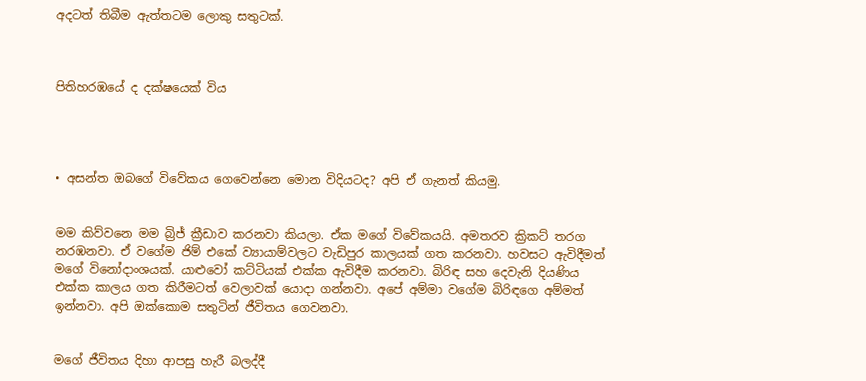අදටත් තිබීම ඇත්තටම ලොකු සතුටක්.



පිතිහරඹයේ ද දක්ෂයෙක් විය




• අසන්ත ඔබගේ විවේකය ගෙවෙන්නෙ මොන විදියටද? අපි ඒ ගැනත් කියමු.


මම කිව්වනෙ මම බ්‍රිජ් ක්‍රීඩාව කරනවා කියලා. ඒක මගේ විවේකයයි. අමතරව ක්‍රිකට් තරග නරඹනවා. ඒ වගේම ජිම් එකේ ව්‍යායාම්වලට වැඩිපුර කාලයක් ගත කරනවා. හවසට ඇවිදීමත් මගේ විනෝදාංශයක්. යාළුවෝ කට්ටියක් එක්ක ඇවිදීම කරනවා. බිරිඳ සහ දෙවැනි දියණිය එක්ක කාලය ගත කිරීමටත් වෙලාවක් යොදා ගන්නවා. අපේ අම්මා වගේම බිරිඳගෙ අම්මත් ඉන්නවා. අපි ඔක්කොම සතුටින් ජීවිතය ගෙවනවා.


මගේ ජීවිතය දිහා ආපසු හැරී බලද්දී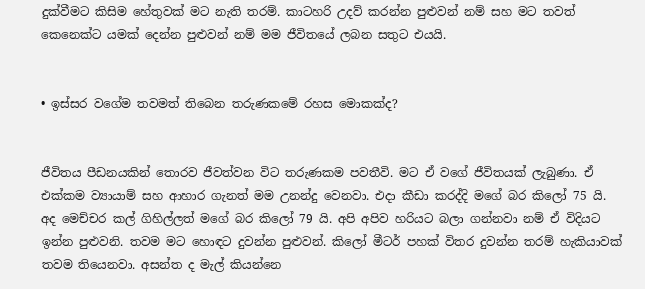දුක්වීමට කිසිම හේතුවක් මට නැති තරම්. කාටහරි උදව් කරන්න පුළුවන් නම් සහ මට තවත් කෙනෙක්ට යමක් දෙන්න පුළුවන් නම් මම ජීවිතයේ ලබන සතුට එයයි.


• ඉස්සර වගේම තවමත් තිබෙන තරුණකමේ රහස මොකක්ද?


ජීවිතය පීඩනයකින් තොරව ජීවත්වන විට තරුණකම පවතීවි. මට ඒ වගේ ජීවිතයක් ලැබුණා. ඒ එක්කම ව්‍යායාම් සහ ආහාර ගැනත් මම උනන්දු වෙනවා. එදා කීඩා කරද්දි මගේ බර කිලෝ 75 යි. අද මෙච්චර කල් ගිහිල්ලත් මගේ බර කිලෝ 79 යි. අපි අපිව හරියට බලා ගන්නවා නම් ඒ විදියට ඉන්න පුළුවනි. තවම මට හොඳට දුවන්න පුළුවන්. කිලෝ මීටර් පහක් විතර දුවන්න තරම් හැකියාවක් තවම තියෙනවා. අසන්ත ද මැල් කියන්නෙ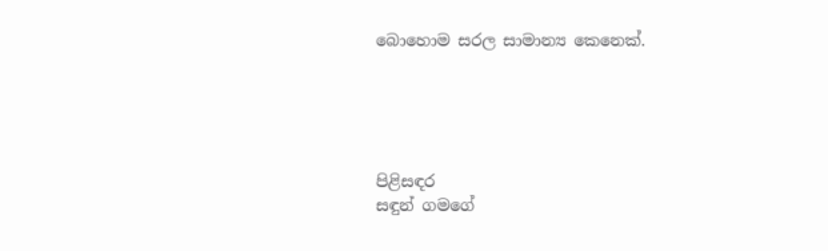බොහොම සරල සාමාන්‍ය කෙනෙක්.





පිළිසඳර
සඳුන් ගමගේ